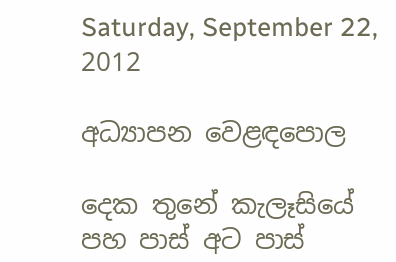Saturday, September 22, 2012

අධ්‍යාපන වෙළඳපොල

දෙක තුනේ කැලෑසියේ
පහ පාස් අට පාස්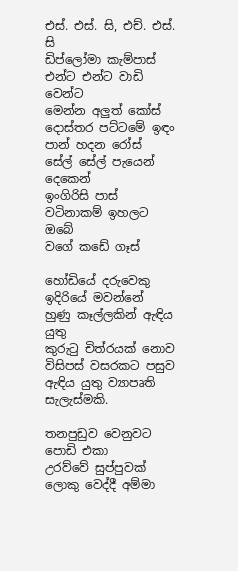එස්. එස්. සි, එච්. එස්. සි
ඩිප්ලෝමා කැම්පාස්
එන්ට එන්ට වාඩි වෙන්ට
මෙන්න අලුත් කෝස්
දොස්තර පට්ටමේ ඉඳං
පාන් හදන රෝස්
සේල් සේල් පැයෙන් දෙකෙන්
ඉංගිරිසි පාස්
වටිනාකම් ඉහලට ඔබේ
වගේ කඩේ ගෑස්

හෝඩියේ දරුවෙකු ඉදිරියේ මවන්නේ
හුණු කෑල්ලකින් ඇඳිය යුතු
කුරුටු චිත්රයක් නොව
විසිපස් වසරකට පසුව
ඇඳිය යුතු ව්‍යාපෘති සැලැස්මකි.

තනපුඩුව වෙනුවට පොඩි එකා
උරව්වේ සුප්පුවක්
ලොකු වෙද්දී අම්මා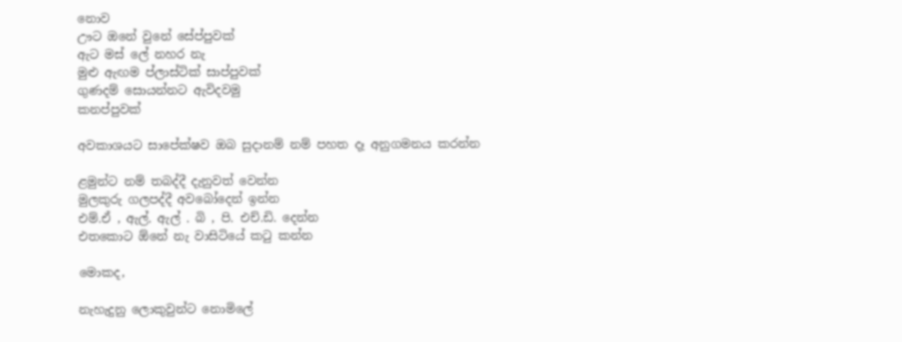නොව
ඌට ඔනේ වුනේ සේප්පුවක්
ඇට මස් ලේ නහර නැ
මුළු ඇඟම ප්ලාස්ටික් සාප්පුවක්
ගුණදම් සොයන්නට ඇවිදවමු
කනප්පුවක්

අවකාශයට සාපේක්ෂව ඔබ සුදානම් නම් පහත දෑ අනුගමනය කරන්න

ළමුන්ට නම් තබද්දී දැනුවත් වෙන්න
මුලකුරු ගලපද්දී අවබෝදෙන් ඉන්න
එම්.ඒ , ඇල්. ඇල් . බි , පි. එච්.ඩි. දෙන්න
එතකොට ඕනේ නැ වාසිටියේ කටු කන්න

මොකද,

නැහැදුනු ලොකුවුන්ට නොමිලේ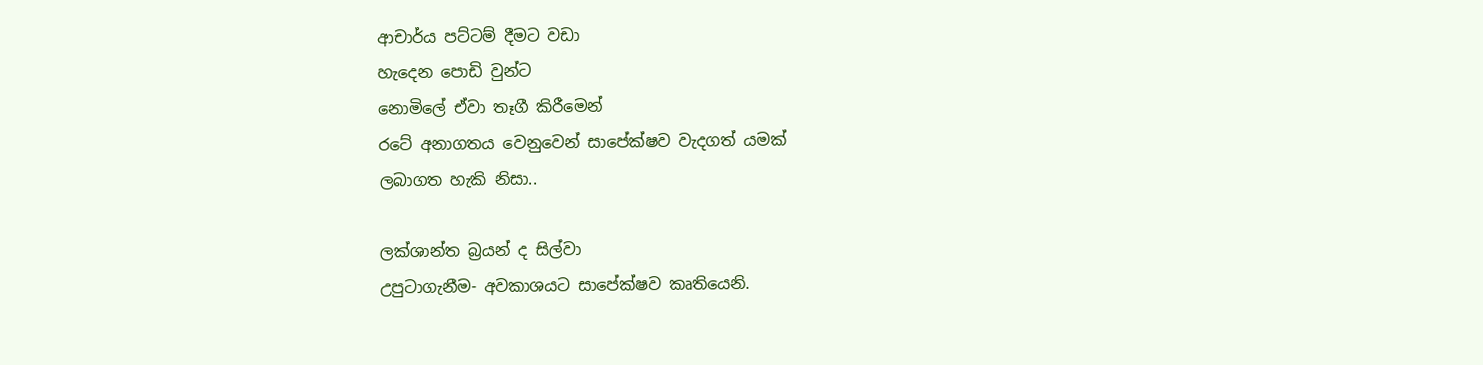ආචාර්ය පට්ටම් දීමට වඩා
හැදෙන පොඩි වුන්ට
නොමිලේ ඒවා තෑගී කිරීමෙන්
රටේ අනාගතය වෙනුවෙන් සාපේක්ෂව වැදගත් යමක්
ලබාගත හැකි නිසා..

ලක්ශාන්ත බ්‍රයන් ද සිල්වා
උපුටාගැනීම- අවකාශයට සාපේක්ෂව කෘතියෙනි.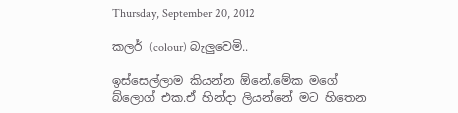Thursday, September 20, 2012

කලර් (colour) බැලුවෙමි..

ඉස්සෙල්ලාම කියන්න ඕනේ.මේක මගේ බ්ලොග් එක.ඒ හින්දා ලියන්නේ මට හිතෙන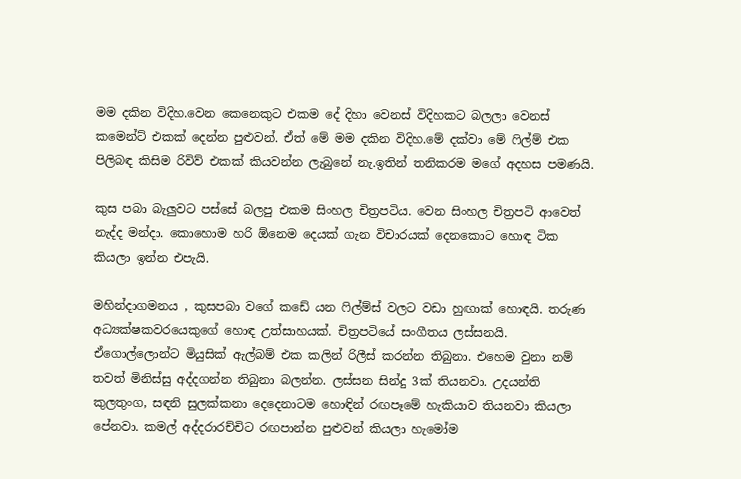මම දකින විදිහ.වෙන කෙනෙකුට එකම දේ දිහා වෙනස් විදිහකට බලලා වෙනස් කමෙන්ට් එකක් දෙන්න පුළුවන්. ඒත් මේ මම දකින විදිහ.මේ දක්වා මේ ෆිල්ම් එක පිලිබඳ කිසිම රිවිව් එකක් කියවන්න ලැබුනේ නැ.ඉතින් තනිකරම මගේ අදහස පමණයි.

කුස පබා බැලුවට පස්සේ බලපු එකම සිංහල චිත්‍රපටිය. වෙන සිංහල චිත්‍රපටි ආවෙත් නැද්ද මන්දා. කොහොම හරි ඕනෙම දෙයක් ගැන විචාරයක් දෙනකොට හොඳ ටික කියලා ඉන්න එපැයි.

මහින්දාගමනය , කුසපබා වගේ කඩේ යන ෆිල්ම්ස් වලට වඩා හුඟාක් හොඳයි. තරුණ අධ්‍යක්ෂකවරයෙකුගේ හොඳ උත්සාහයක්. චිත්‍රපටියේ සංගීතය ලස්සනයි. ඒගොල්ලොන්ට මියුසික් ඇල්බම් එක කලින් රිලීස් කරන්න තිබුනා. එහෙම වුනා නම් තවත් මිනිස්සු අද්දගන්න තිබුනා බලන්න. ලස්සන සින්දු 3ක් තියනවා. උදයන්ති කුලතුංග, සඳනි සුලක්කනා දෙදෙනාටම හොඳින් රඟපෑමේ හැකියාව තියනවා කියලා පේනවා. කමල් අද්දරාරච්චිට රඟපාන්න පුළුවන් කියලා හැමෝම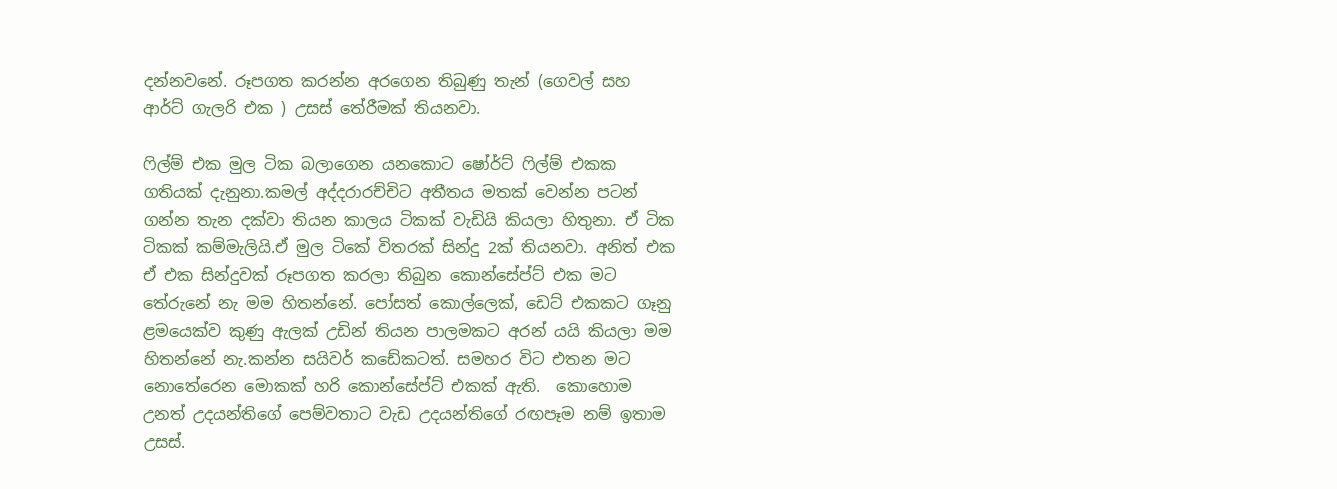දන්නවනේ. රූපගත කරන්න අරගෙන තිබුණු තැන් (ගෙවල් සහ ආර්ට් ගැලරි එක ) උසස් තේරීමක් තියනවා.

ෆිල්ම් එක මුල ටික බලාගෙන යනකොට ෂෝර්ට් ෆිල්ම් එකක ගතියක් දැනුනා.කමල් අද්දරාරච්චිට අතීතය මතක් වෙන්න පටන් ගන්න තැන දක්වා තියන කාලය ටිකක් වැඩියි කියලා හිතුනා. ඒ ටික ටිකක් කම්මැලියි.ඒ මුල ටිකේ විතරක් සින්දු 2ක් තියනවා. අනිත් එක ඒ එක සින්දුවක් රූපගත කරලා තිබුන කොන්සේප්ට් එක මට තේරුනේ නැ මම හිතන්නේ. පෝසත් කොල්ලෙක්, ඩෙට් එකකට ගෑනු ළමයෙක්ව කුණු ඇලක් උඩින් තියන පාලමකට අරන් යයි කියලා මම හිතන්නේ නැ.කන්න සයිවර් කඩේකටත්. සමහර විට එතන මට නොතේරෙන මොකක් හරි කොන්සේප්ට් එකක් ඇති.  කොහොම උනත් උදයන්තිගේ පෙම්වතාට වැඩ උදයන්තිගේ රඟපෑම නම් ඉතාම උසස්.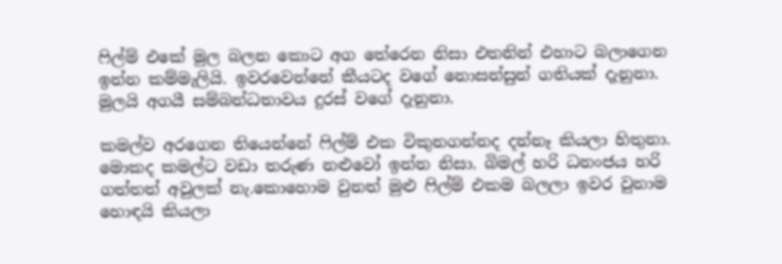ෆිල්ම් එකේ මුල බලන කොට අග තේරෙන නිසා එතනින් එහාට බලාගෙන ඉන්න කම්මැලියි. ඉවරවෙන්නේ කීයටද වගේ නොසන්සුන් ගතියක් දැනුනා. මුලයි අගයී සම්බන්ධතාවය දුරස් වගේ දැනුනා.

කමල්ව අරගෙන තියෙන්නේ ෆිල්ම් එක විකුනගන්නද දන්නෑ කියලා හිතුනා. මොකද කමල්ට වඩා තරුණ නළුවෝ ඉන්න නිසා. බිමල් හරි ධනංජය හරි ගත්තත් අවුලක් නැ.කොහොම වුනත් මුළු ෆිල්ම් එකම බලලා ඉවර වුනාම හොඳයි කියලා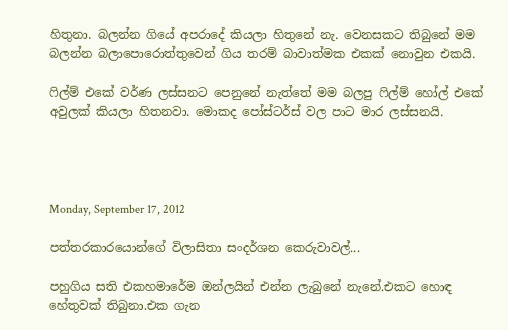හිතුනා. බලන්න ගියේ අපරාදේ කියලා හිතුනේ නැ. වෙනසකට තිබුනේ මම බලන්න බලාපොරොත්තුවෙන් ගිය තරම් බාවාත්මක එකක් නොවුන එකයි.

ෆිල්ම් එකේ වර්ණ ලස්සනට පෙනුනේ නැත්තේ මම බලපු ෆිල්ම් හෝල් එකේ අවුලක් කියලා හිතනවා. මොකද පෝස්ටර්ස් වල පාට මාර ලස්සනයි.




Monday, September 17, 2012

පත්තරකාරයොන්ගේ විලාසිතා සංදර්ශන කෙරුවාවල්...

පහුගිය සති එකහමාරේම ඔන්ලයින් එන්න ලැබුනේ නැනේ.එකට හොඳ හේතුවක් තිබුනා.එක ගැන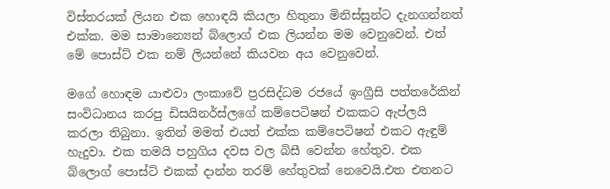විස්තරයක් ලියන එක හොඳයි කියලා හිතුනා මිනිස්සුන්ට දැනගන්නත් එක්ක. මම සාමාන්‍යෙන් බ්ලොග් එක ලියන්න මම වෙනුවෙන්. එත් මේ පොස්ට් එක නම් ලියන්නේ කියවන අය වෙනුවෙන්.

මගේ හොඳම යාළුවා ලංකාවේ ප්‍රරසිද්ධම රජයේ ඉංග්‍රීසි පත්තරේකින් සංවිධානය කරපු ඩිසයිනර්ස්ලගේ කම්පෙටිෂන් එකකට ඇප්ලයි කරලා තිබුනා. ඉතින් මමත් එයත් එක්ක කම්පෙටිෂන් එකට ඇඳුම් හැදුවා. එක තමයි පහුගිය දවස වල බිසී වෙන්න හේතුව. එක බ්ලොග් පොස්ට් එකක් දාන්න තරම් හේතුවක් නෙවෙයි.එත එතනට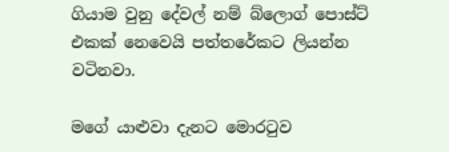ගියාම වුනු දේවල් නම් බ්ලොග් පොස්ට් එකක් නෙවෙයි පත්තරේකට ලියන්න වටිනවා.

මගේ යාළුවා දැනට මොරටුව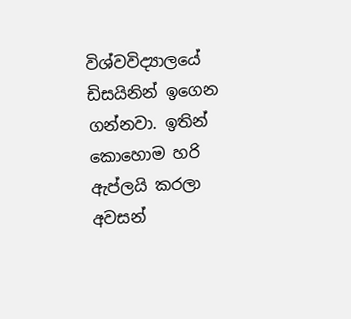විශ්වවිද්‍යාලයේ ඩිසයිනින් ඉගෙන ගන්නවා. ඉතින් කොහොම හරි ඇප්ලයි කරලා අවසන්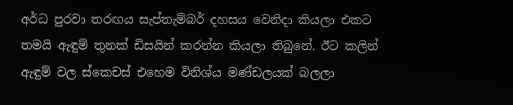අර්ධ පුරවා තරඟය සැප්තැම්බර් දහසය වෙනිදා කියලා එකට තමයි ඇඳුම් තුනක් ඩිසයින් කරන්න කියලා තිබුනේ. ඊට කලින් ඇඳුම් වල ස්කෙචස් එහෙම විනිශ්ය මණ්ඩලයක් බලලා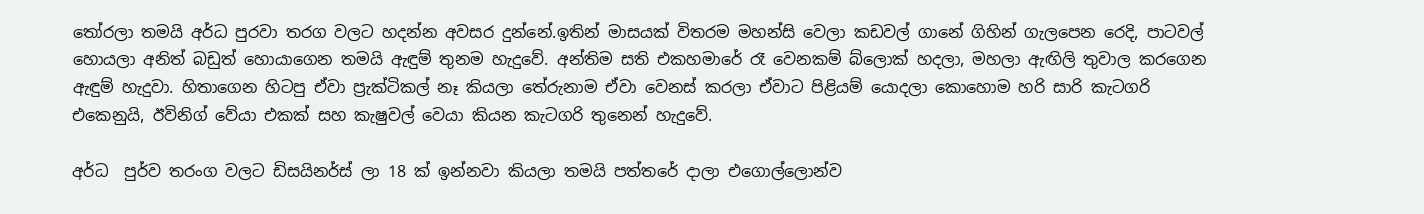තෝරලා තමයි අර්ධ පුරවා තරග වලට හදන්න අවසර දුන්නේ.ඉතින් මාසයක් විතරම මහන්සි වෙලා කඩවල් ගානේ ගිහින් ගැලපෙන රෙදි, පාටවල් හොයලා අනිත් බඩුත් හොයාගෙන තමයි ඇඳුම් තුනම හැදුවේ. අන්තිම සති එකහමාරේ රෑ වෙනකම් බ්ලොක් හදලා, මහලා ඇඟිලි තුවාල කරගෙන ඇඳුම් හැදුවා. හිතාගෙන හිටපු ඒවා ප්‍රැක්ටිකල් නෑ කියලා තේරුනාම ඒවා වෙනස් කරලා ඒවාට පිළියම් යොදලා කොහොම හරි සාරි කැටගරි එකෙනුයි, ඊවිනිග් වේයා එකක් සහ කැෂුවල් වෙයා කියන කැටගරි තුනෙන් හැදුවේ.

අර්ධ  පුර්ව තරංග වලට ඩිසයිනර්ස් ලා 18 ක් ඉන්නවා කියලා තමයි පත්තරේ දාලා එගොල්ලොන්ව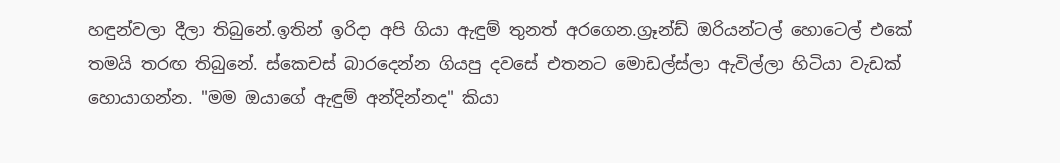හඳුන්වලා දීලා තිබුනේ.ඉතින් ඉරිදා අපි ගියා ඇඳුම් තුනත් අරගෙන.ග්‍රෑන්ඩ් ඔරියන්ටල් හොටෙල් එකේ තමයි තරඟ තිබුනේ. ස්කෙචස් බාරදෙන්න ගියපු දවසේ එතනට මොඩල්ස්ලා ඇවිල්ලා හිටියා වැඩක් හොයාගන්න. "මම ඔයාගේ ඇඳුම් අන්දින්නද" කියා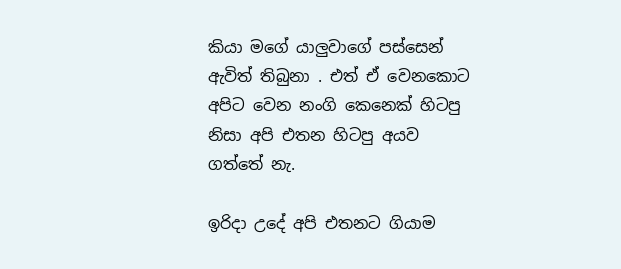කියා මගේ යාලුවාගේ පස්සෙන් ඇවිත් තිබුනා . එත් ඒ වෙනකොට අපිට වෙන නංගි කෙනෙක් හිටපු  නිසා අපි එතන හිටපු අයව ගත්තේ නැ.

ඉරිදා උදේ අපි එතනට ගියාම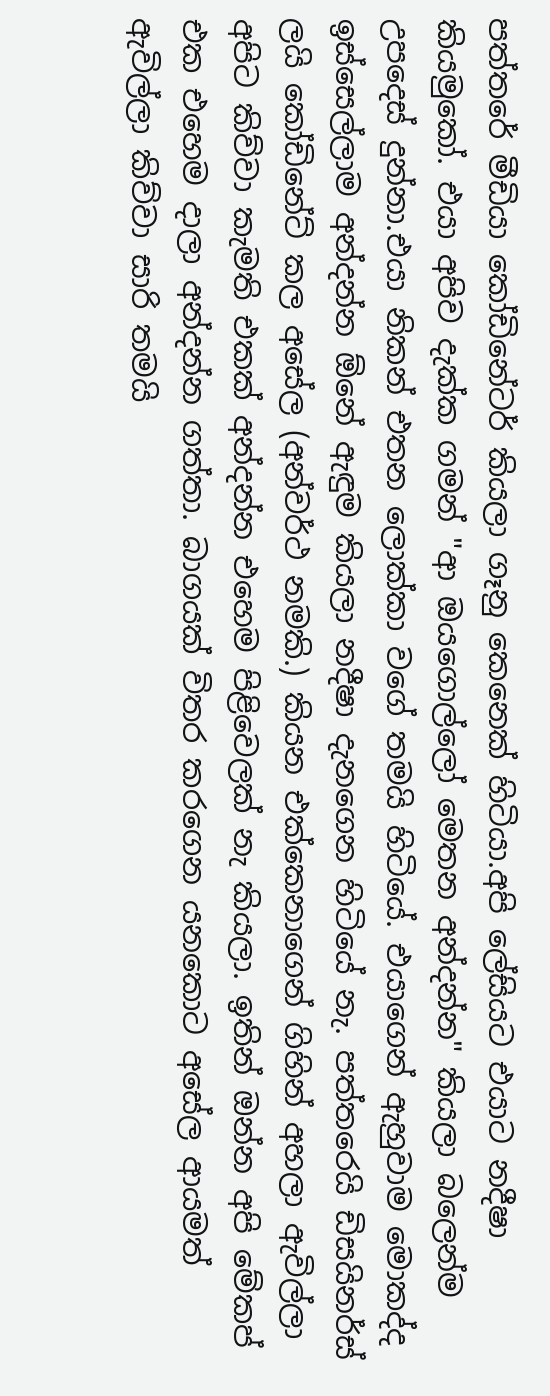පත්තරේ මීඩියා කෝඩිනේටර් කියලා ගෑනු කෙනෙක් හිටියා.අපි ලේසියට එයාට නදීෂා කියමුකෝ. එයා අපිව දැක්ක ගමන් "ආ ඔයගොල්ලෝ මෙතන අන්දන්න" කියලා බලෙන්ම උපදෙස් දුන්නා.එයා නිකන් එතන ලොක්කා වගේ තමයි හිටියේ. එයාගෙන් ඇහුවාම මොකද්ද ඉස්සෙල්ලාම අන්දන්න ඕනේ ඇඳුම කියලා නදීෂා දැනගෙන හිටියේ නැ. පත්තරෙයි ඩිසයිනර්ස් ලයි කෝඩිනේට් කල අසේල (අන්වර්ථ නමකි.) කියන එක්කෙනාගෙන් ගිහින් අහලා ඇවිල්ලා අපිට කිව්වා කැමති එකක් අන්දන්න එහෙම පිළිවෙලක් නැ කියලා. ඉතින් ඔන්න අපි මේකප් එක එහෙම දාලා අන්දන්න ගත්තා. බාගයක් විතර කරගෙන යනකොට අසේල ආයමත් ඇවිල්ලා කිව්වා සාරි තමයි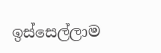ඉස්සෙල්ලාම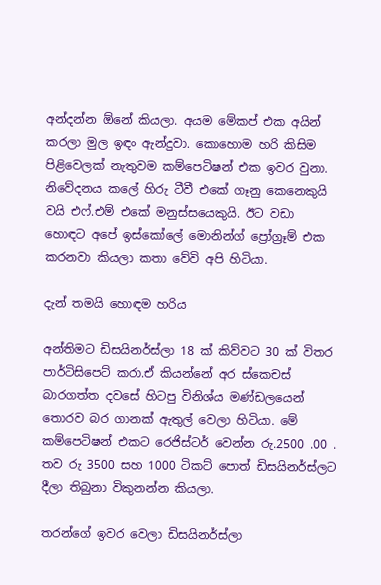අන්දන්න ඕනේ කියලා. අයම මේකප් එක අයින් කරලා මුල ඉඳං ඇන්දුවා. කොහොම හරි කිසිම පිළිවෙලක් නැතුවම කම්පෙටිෂන් එක ඉවර වුනා. නිවේදනය කලේ හිරු ටීවී එකේ ගෑනු කෙනෙකුයි වයි එෆ්.එම් එකේ මනුස්සයෙකුයි. ඊට වඩා හොඳට අපේ ඉස්කෝලේ මොනින්ග් ප්‍රෝග්‍රෑම් එක කරනවා කියලා කතා වේවි අපි හිටියා.

දැන් තමයි හොඳම හරිය

අන්තිමට ඩිසයිනර්ස්ලා 18 ක් කිව්වට 30 ක් විතර පාර්ටිසිපෙට් කරා.ඒ කියන්නේ අර ස්කෙචස් බාරගත්ත දවසේ හිටපු විනිශ්ය මණ්ඩලයෙන් තොරව බර ගානක් ඇතුල් වෙලා හිටියා. මේ කම්පෙටිෂන් එකට රෙජිස්ටර් වෙන්න රු.2500 .00 . තව රු 3500 සහ 1000 ටිකට් පොත් ඩිසයිනර්ස්ලට දීලා තිබුනා විකුනන්න කියලා.

තරන්ගේ ඉවර වෙලා ඩිසයිනර්ස්ලා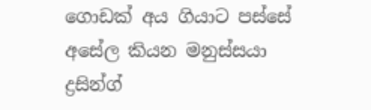ගොඩක් අය ගියාට පස්සේ අසේල කියන මනුස්සයා ද්‍රසින්ග්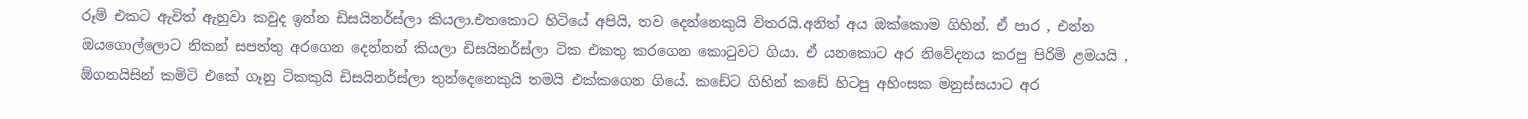රූම් එකට ඇවිත් ඇහුවා කවුද ඉන්න ඩිසයිනර්ස්ලා කියලා.එතකොට හිටියේ අපියි, තව දෙන්නෙකුයි විතරයි.අනිත් අය ඔක්කොම ගිහින්. ඒ පාර , එන්න ඔයගොල්ලොට නිකන් සපත්තු අරගෙන දෙන්නන් කියලා ඩිසයිනර්ස්ලා ටික එකතු කරගෙන කොටුවට ගියා. ඒ යනකොට අර නිවේදනය කරපු පිරිමි ළමයයි , ඕගනයිසින් කමිටි එකේ ගෑනු ටිකකුයි ඩිසයිනර්ස්ලා තුන්දෙනෙකුයි තමයි එක්කගෙන ගියේ. කඩේට ගිහින් කඩේ හිටපු අහිංසක මනුස්සයාට අර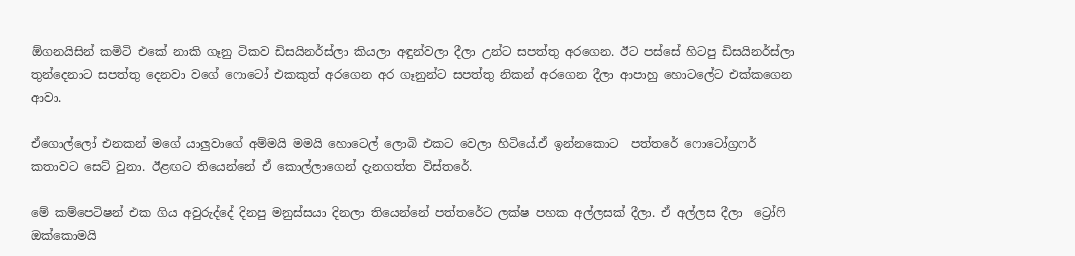ඕගනයිසින් කමිටි එකේ නාකි ගෑනු ටිකව ඩිසයිනර්ස්ලා කියලා අඳුන්වලා දීලා උන්ට සපත්තු අරගෙන. ඊට පස්සේ හිටපු ඩිසයිනර්ස්ලා තුන්දෙනාට සපත්තු දෙනවා වගේ ෆොටෝ එකකුත් අරගෙන අර ගෑනුන්ට සපත්තු නිකන් අරගෙන දීලා ආපාහු හොටලේට එක්කගෙන ආවා.

ඒගොල්ලෝ එනකන් මගේ යාලුවාගේ අම්මයි මමයි හොටෙල් ලොබි එකට වෙලා හිටියේ.ඒ ඉන්නකොට  පත්තරේ ෆොටෝග්‍රෆර් කතාවට සෙට් වුනා. ඊළඟට තියෙන්නේ ඒ කොල්ලාගෙන් දැනගත්ත විස්තරේ.

මේ කම්පෙටිෂන් එක ගිය අවුරුද්දේ දිනපු මනුස්සයා දිනලා තියෙන්නේ පත්තරේට ලක්ෂ පහක අල්ලසක් දීලා. ඒ අල්ලස දීලා  ට්‍රෝෆි ඔක්කොමයි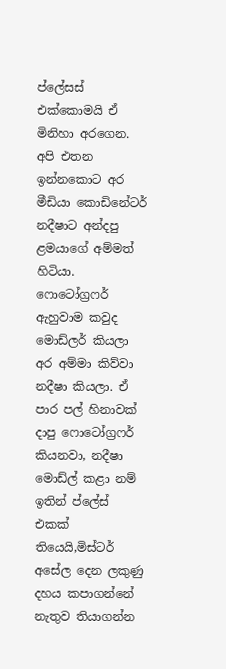ප්ලේසස් එක්කොමයි ඒ මිනිහා අරගෙන. අපි එතන ඉන්නකොට අර මීඩියා කොඩිනේටර් නදීෂාට අන්දපු ළමයාගේ අම්මත් හිටියා. ෆොටෝග්‍රෆර් ඇහුවාම කවුද මොඩ්ලර් කියලා අර අම්මා කිව්වා නදීෂා කියලා. ඒ පාර පල් හිනාවක්‌ දාපු ෆොටෝග්‍රෆර් කියනවා, නදීෂා මොඩ්ල් කළා නම් ඉතින් ප්ලේස් එකක් තියෙයි,මිස්ටර් අසේල දෙන ලකුණු දහය කපාගන්නේ නැතුව තියාගන්න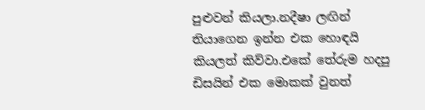පුළුවන් කියලා.නදීෂා ලඟින් තියාගෙන ඉන්න එක හොඳයි කියලත් කිව්වා.එකේ තේරුම හදපු ඩිසයින් එක මොකක් වුනත්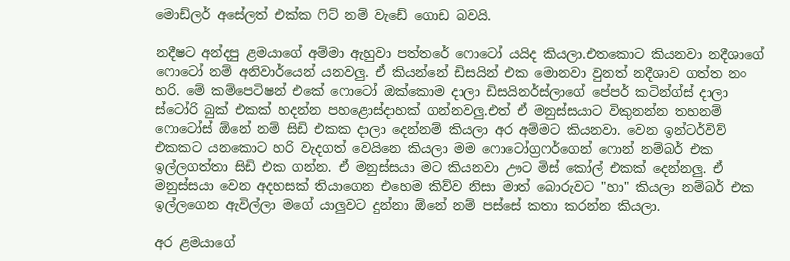මොඩ්ලර් අසේලත් එක්ක ෆිට් නම් වැඩේ ගොඩ බවයි.

නදීෂට අන්දපු ළමයාගේ අම්මා ඇහුවා පත්තරේ ෆොටෝ යයිද කියලා.එතකොට කියනවා නදීශාගේ ෆොටෝ නම් අනිවාර්යෙන් යනවලු. ඒ කියන්නේ ඩිසයින් එක මොනවා වුනත් නදීශාව ගත්ත නං හරි. මේ කම්පෙටිෂන් එකේ ෆොටෝ ඔක්කොම දාලා ඩිසයිනර්ස්ලාගේ පේපර් කටින්ග්ස් දාලා ස්ටෝරි බුක් එකක් හදන්න පහළොස්දාහක් ගන්නවලු.එත් ඒ මනුස්සයාට විකුනන්න තහනම් ෆොටෝස් ඕනේ නම් සිඩි එකක දාලා දෙන්නම් කියලා අර අම්මට කියනවා. වෙන ඉන්ටර්විව් එකකට යනකොට හරි වැදගත් වෙයිනෙ කියලා මම ෆොටෝග්‍රෆර්ගෙන් ෆොන් නම්බර් එක ඉල්ලගත්තා සිඩි එක ගන්න. ඒ මනුස්සයා මට කියනවා ඌට මිස් කෝල් එකක් දෙන්නලු. ඒ මනුස්සයා වෙන අදහසක් තියාගෙන එහෙම කිව්ව නිසා මාත් බොරුවට "හා" කියලා නම්බර් එක ඉල්ලගෙන ඇවිල්ලා මගේ යාලුවට දුන්නා ඕනේ නම් පස්සේ කතා කරන්න කියලා.

අර ළමයාගේ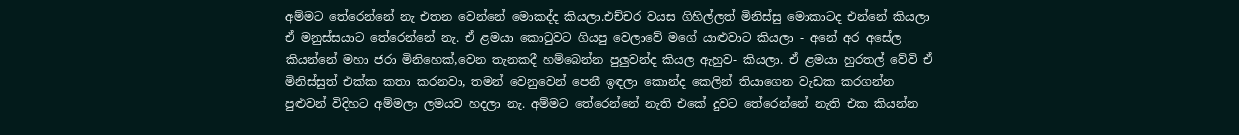අම්මට තේරෙන්නේ නැ එතන වෙන්නේ මොකද්ද කියලා.එච්චර වයස ගිහිල්ලත් මිනිස්සු මොකාටද එන්නේ කියලා ඒ මනුස්සයාට තේරෙන්නේ නැ. ඒ ළමයා කොටුවට ගියපු වෙලාවේ මගේ යාළුවාට කියලා - අනේ අර අසේල කියන්නේ මහා ජරා මිනිහෙක්,වෙන තැනකදී හම්බෙන්න පුලුවන්ද කියල ඇහුව- කියලා. ඒ ළමයා හුරතල් වේවි ඒ මිනිස්සුත් එක්ක කතා කරනවා, තමන් වෙනුවෙන් පෙනී ඉඳලා කොන්ද කෙලින් තියාගෙන වැඩක කරගන්න පුළුවන් විදිහට අම්මලා ලමයව හදලා නැ. අම්මට තේරෙන්නේ නැති එකේ දුවට තේරෙන්නේ නැති එක කියන්න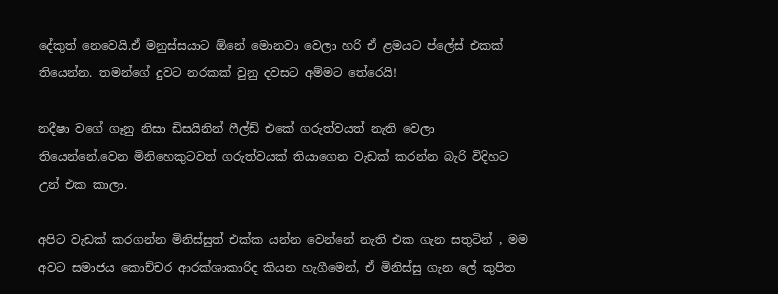දේකුත් නෙවෙයි.ඒ මනුස්සයාට ඕනේ මොනවා වෙලා හරි ඒ ළමයට ප්ලේස් එකක් තියෙන්න. තමන්ගේ දුවට නරකක් වුනු දවසට අම්මට තේරෙයි!

නදීෂා වගේ ගෑනු නිසා ඩිසයිනින් ෆීල්ඩ් එකේ ගරුත්වයත් නැති වෙලා තියෙන්නේ.වෙන මිනිහෙකුටවත් ගරුත්වයක් තියාගෙන වැඩක් කරන්න බැරි විදිහට උන් එක කාලා.

අපිට වැඩක් කරගන්න මිනිස්සුත් එක්ක යන්න වෙන්නේ නැති එක ගැන සතුටින් , මම අවට සමාජය කොච්චර ආරක්ශාකාරිද කියන හැගීමෙන්, ඒ මිනිස්සු ගැන ලේ කුපිත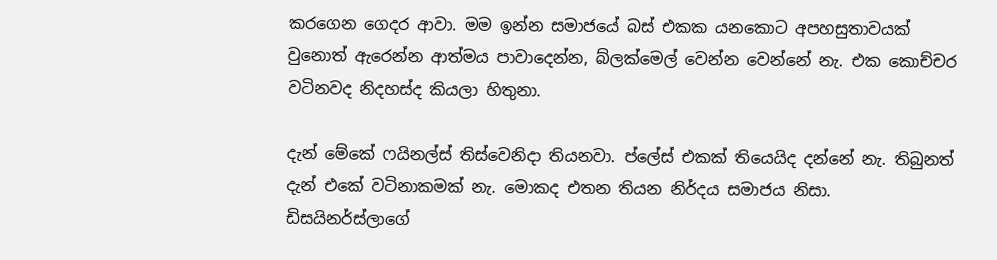කරගෙන ගෙදර ආවා. මම ඉන්න සමාජයේ බස් එකක යනකොට අපහසුතාවයක්  වුනොත් ඇරෙන්න ආත්මය පාවාදෙන්න, බ්ලක්මෙල් වෙන්න වෙන්නේ නැ. එක කොච්චර වටිනවද නිදහස්ද කියලා හිතුනා.

දැන් මේකේ ෆයිනල්ස් තිස්වෙනිදා තියනවා. ප්ලේස් එකක් තියෙයිද දන්නේ නැ. තිබුනත් දැන් එකේ වටිනාකමක් නැ. මොකද එතන තියන නිර්දය සමාජය නිසා. ඩිසයිනර්ස්ලාගේ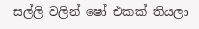සල්ලි වලින් ෂෝ එකක් තියලා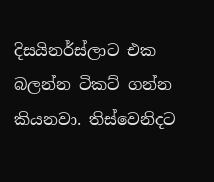දිසයිනර්ස්ලාට එක බලන්න ටිකට් ගන්න කියනවා. තිස්වෙනිදට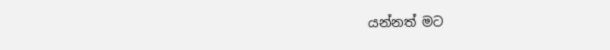යන්නත් මට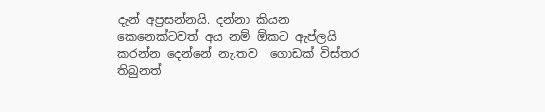දැන් අප්‍රසන්නයි. දන්නා කියන කෙනෙක්ටවත් අය නම් ඕකට ඇප්ලයි කරන්න දෙන්නේ නැ.තව  ගොඩක් විස්තර තිබුනත්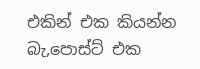එකින් එක කියන්න බැ,පොස්ට් එක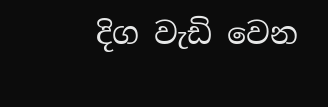දිග වැඩි වෙන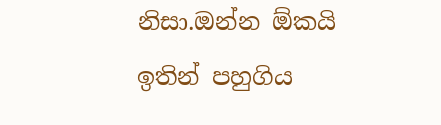නිසා.ඔන්න ඕකයි ඉතින් පහුගිය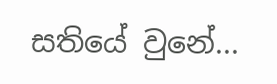සතියේ වුනේ...